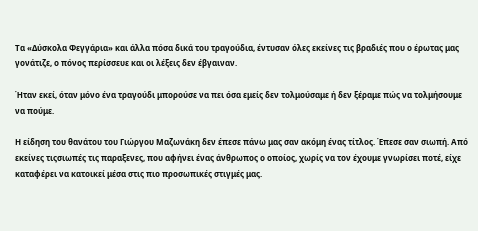Τα «Δύσκολα Φεγγάρια» και άλλα πόσα δικά του τραγούδια, έντυσαν όλες εκείνες τις βραδιές που ο έρωτας μας γονάτιζε, ο πόνος περίσσευε και οι λέξεις δεν έβγαιναν.

Ήταν εκεί, όταν μόνο ένα τραγούδι μπορούσε να πει όσα εμείς δεν τολμούσαμε ή δεν ξέραμε πώς να τολμήσουμε να πούμε.

Η είδηση του θανάτου του Γιώργου Μαζωνάκη δεν έπεσε πάνω μας σαν ακόμη ένας τίτλος. Έπεσε σαν σιωπή. Από εκείνες τιςσιωπές τις παραξενες, που αφήνει ένας άνθρωπος ο οποίος, χωρίς να τον έχουμε γνωρίσει ποτέ, είχε καταφέρει να κατοικεί μέσα στις πιο προσωπικές στιγμές μας.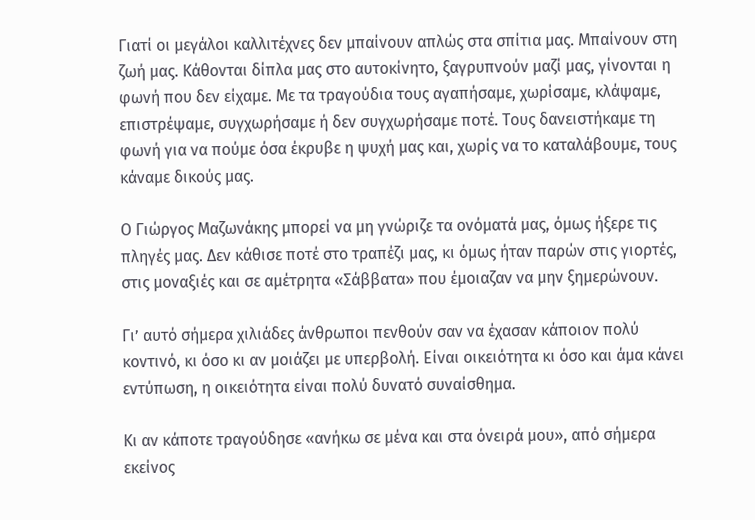Γιατί οι μεγάλοι καλλιτέχνες δεν μπαίνουν απλώς στα σπίτια μας. Μπαίνουν στη ζωή μας. Κάθονται δίπλα μας στο αυτοκίνητο, ξαγρυπνούν μαζί μας, γίνονται η φωνή που δεν είχαμε. Με τα τραγούδια τους αγαπήσαμε, χωρίσαμε, κλάψαμε, επιστρέψαμε, συγχωρήσαμε ή δεν συγχωρήσαμε ποτέ. Τους δανειστήκαμε τη φωνή για να πούμε όσα έκρυβε η ψυχή μας και, χωρίς να το καταλάβουμε, τους κάναμε δικούς μας.

Ο Γιώργος Μαζωνάκης μπορεί να μη γνώριζε τα ονόματά μας, όμως ήξερε τις πληγές μας. Δεν κάθισε ποτέ στο τραπέζι μας, κι όμως ήταν παρών στις γιορτές, στις μοναξιές και σε αμέτρητα «Σάββατα» που έμοιαζαν να μην ξημερώνουν.

Γι’ αυτό σήμερα χιλιάδες άνθρωποι πενθούν σαν να έχασαν κάποιον πολύ κοντινό, κι όσο κι αν μοιάζει με υπερβολή. Είναι οικειότητα κι όσο και άμα κάνει εντύπωση, η οικειότητα είναι πολύ δυνατό συναίσθημα.

Κι αν κάποτε τραγούδησε «ανήκω σε μένα και στα όνειρά μου», από σήμερα εκείνος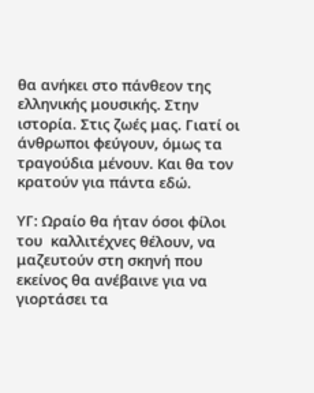θα ανήκει στο πάνθεον της ελληνικής μουσικής. Στην ιστορία. Στις ζωές μας. Γιατί οι άνθρωποι φεύγουν, όμως τα τραγούδια μένουν. Και θα τον κρατούν για πάντα εδώ.

ΥΓ: Ωραίο θα ήταν όσοι φίλοι του  καλλιτέχνες θέλουν, να μαζευτούν στη σκηνή που εκείνος θα ανέβαινε για να γιορτάσει τα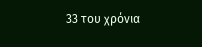33 του χρόνια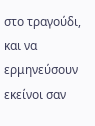στο τραγούδι, και να ερμηνεύσουν εκείνοι σαν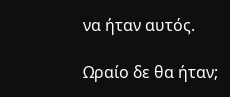να ήταν αυτός.

Ωραίο δε θα ήταν;